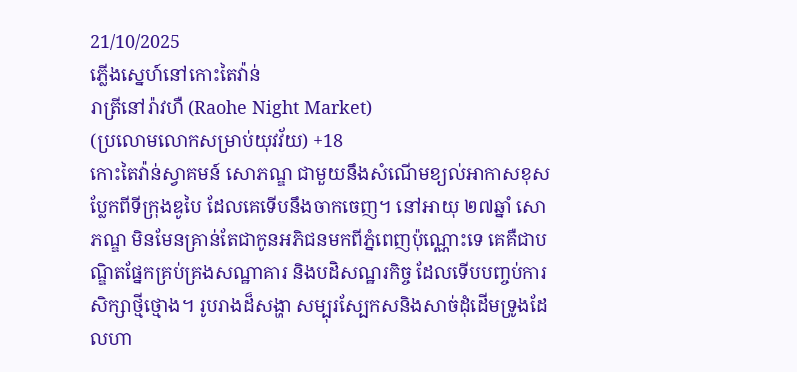21/10/2025
ភ្លើងស្នេហ៍នៅកោះតៃវ៉ាន់
រាត្រីនៅរ៉ាវហឺ (Raohe Night Market)
(ប្រលោមលោកសម្រាប់យុវវ័យ) +18
កោះតៃវ៉ាន់ស្វាគមន៍ សោភណ្ឌ ជាមួយនឹងសំណើមខ្យល់អាកាសខុសប្លែកពីទីក្រុងឌូបៃ ដែលគេទើបនឹងចាកចេញ។ នៅអាយុ ២៧ឆ្នាំ សោភណ្ឌ មិនមែនគ្រាន់តែជាកូនអភិជនមកពីភ្នំពេញប៉ុណ្ណោះទេ គេគឺជាបណ្ឌិតផ្នែកគ្រប់គ្រងសណ្ឋាគារ និងបដិសណ្ឋរកិច្ច ដែលទើបបញ្ចប់ការសិក្សាថ្មីថ្មោង។ រូបរាងដ៏សង្ហា សម្បុរស្បែកសនិងសាច់ដុំដើមទ្រូងដែលហា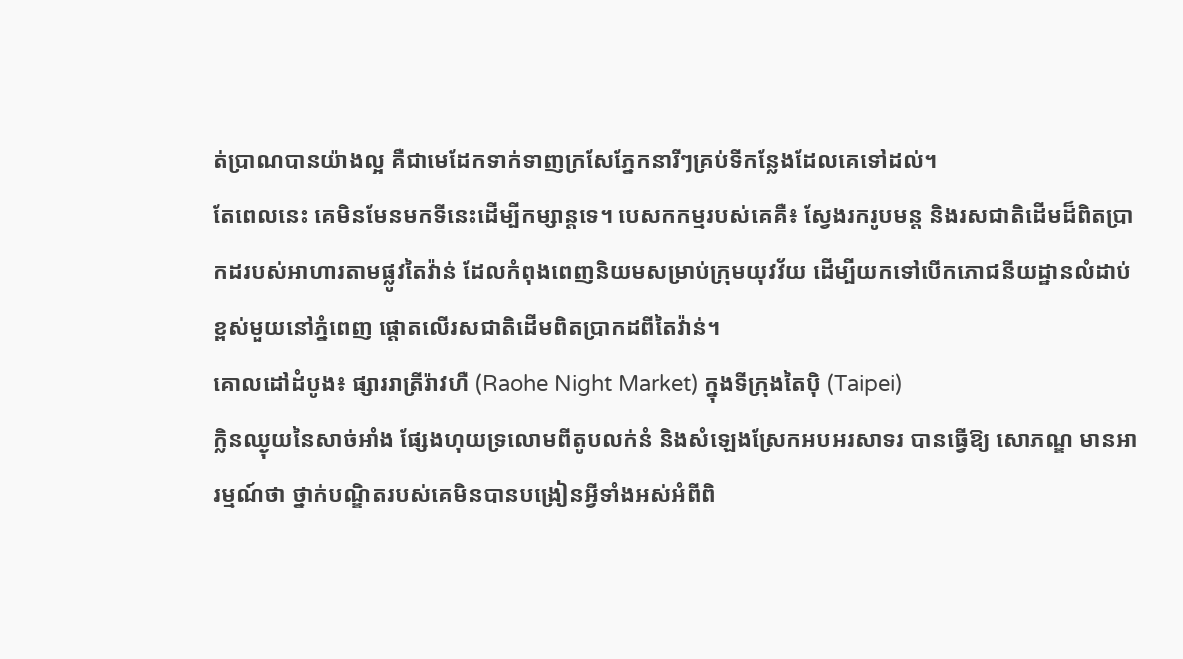ត់ប្រាណបានយ៉ាងល្អ គឺជាមេដែកទាក់ទាញក្រសែភ្នែកនារីៗគ្រប់ទីកន្លែងដែលគេទៅដល់។
តែពេលនេះ គេមិនមែនមកទីនេះដើម្បីកម្សាន្តទេ។ បេសកកម្មរបស់គេគឺ៖ ស្វែងរករូបមន្ត និងរសជាតិដើមដ៏ពិតប្រាកដរបស់អាហារតាមផ្លូវតៃវ៉ាន់ ដែលកំពុងពេញនិយមសម្រាប់ក្រុមយុវវ័យ ដើម្បីយកទៅបើកភោជនីយដ្ឋានលំដាប់ខ្ពស់មួយនៅភ្នំពេញ ផ្តោតលើរសជាតិដើមពិតប្រាកដពីតៃវ៉ាន់។
គោលដៅដំបូង៖ ផ្សាររាត្រីរ៉ាវហឺ (Raohe Night Market) ក្នុងទីក្រុងតៃប៉ិ (Taipei)
ក្លិនឈ្ងុយនៃសាច់អាំង ផ្សែងហុយទ្រលោមពីតូបលក់នំ និងសំឡេងស្រែកអបអរសាទរ បានធ្វើឱ្យ សោភណ្ឌ មានអារម្មណ៍ថា ថ្នាក់បណ្ឌិតរបស់គេមិនបានបង្រៀនអ្វីទាំងអស់អំពីពិ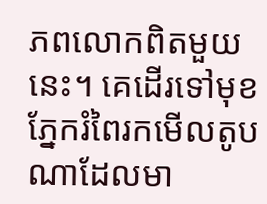ភពលោកពិតមួយនេះ។ គេដើរទៅមុខ ភ្នែករំពៃរកមើលតូបណាដែលមា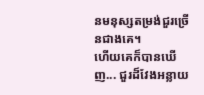នមនុស្សតម្រង់ជួរច្រើនជាងគេ។
ហើយគេក៏បានឃើញ... ជួរដ៏វែងអន្លាយ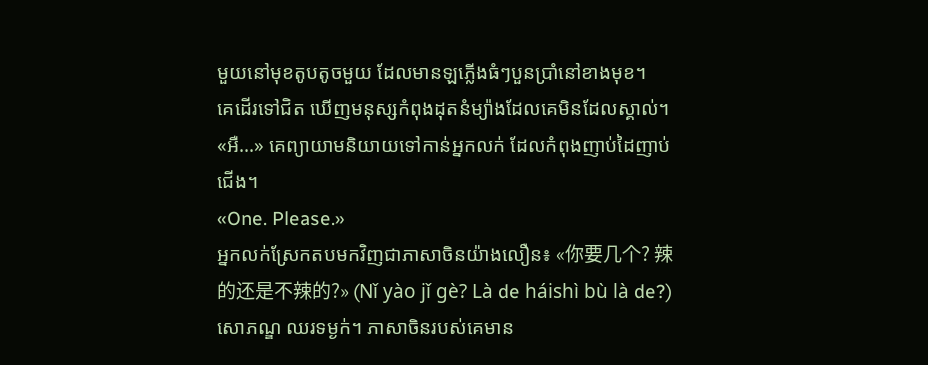មួយនៅមុខតូបតូចមួយ ដែលមានឡភ្លើងធំៗបួនប្រាំនៅខាងមុខ។
គេដើរទៅជិត ឃើញមនុស្សកំពុងដុតនំម្យ៉ាងដែលគេមិនដែលស្គាល់។
«អឺ...» គេព្យាយាមនិយាយទៅកាន់អ្នកលក់ ដែលកំពុងញាប់ដៃញាប់ជើង។
«One. Please.»
អ្នកលក់ស្រែកតបមកវិញជាភាសាចិនយ៉ាងលឿន៖ «你要几个? 辣的还是不辣的?» (Nǐ yào jǐ gè? Là de háishì bù là de?)
សោភណ្ឌ ឈរទម្ងក់។ ភាសាចិនរបស់គេមាន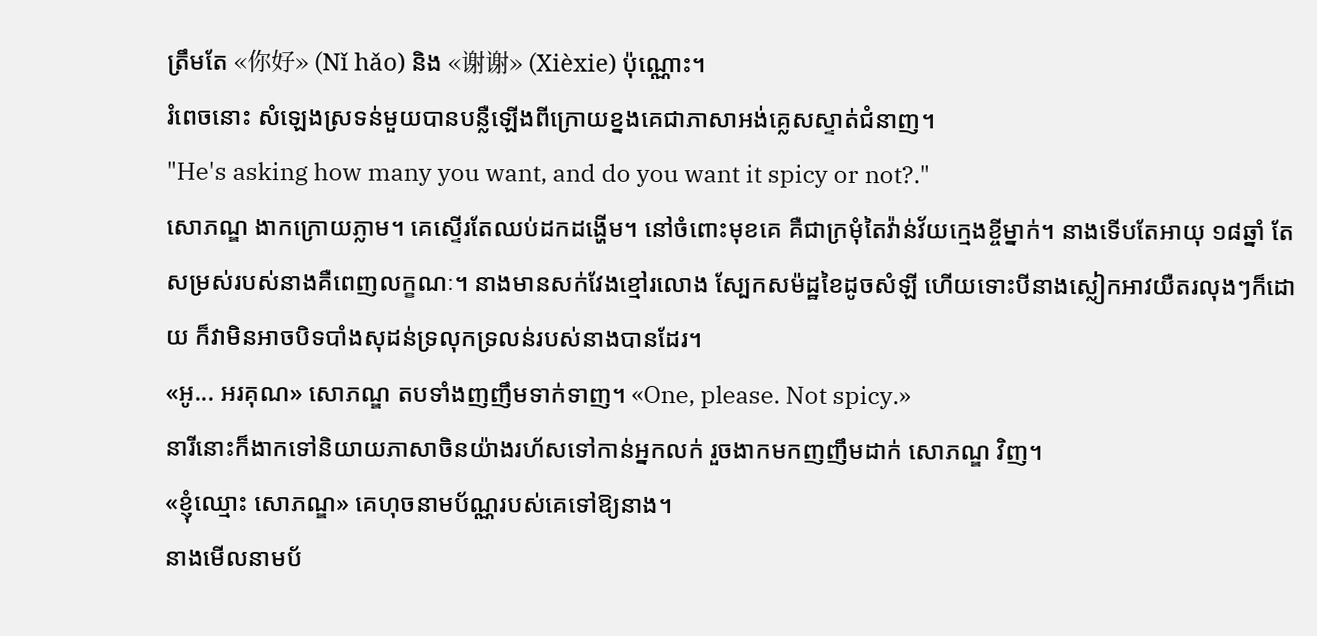ត្រឹមតែ «你好» (Nǐ hǎo) និង «谢谢» (Xièxie) ប៉ុណ្ណោះ។
រំពេចនោះ សំឡេងស្រទន់មួយបានបន្លឺឡើងពីក្រោយខ្នងគេជាភាសាអង់គ្លេសស្ទាត់ជំនាញ។
"He's asking how many you want, and do you want it spicy or not?."
សោភណ្ឌ ងាកក្រោយភ្លាម។ គេស្ទើរតែឈប់ដកដង្ហើម។ នៅចំពោះមុខគេ គឺជាក្រមុំតៃវ៉ាន់វ័យក្មេងខ្ចីម្នាក់។ នាងទើបតែអាយុ ១៨ឆ្នាំ តែសម្រស់របស់នាងគឺពេញលក្ខណៈ។ នាងមានសក់វែងខ្មៅរលោង ស្បែកសម៉ដ្ឋខៃដូចសំឡី ហើយទោះបីនាងស្លៀកអាវយឺតរលុងៗក៏ដោយ ក៏វាមិនអាចបិទបាំងសុដន់ទ្រលុកទ្រលន់របស់នាងបានដែរ។
«អូ... អរគុណ» សោភណ្ឌ តបទាំងញញឹមទាក់ទាញ។ «One, please. Not spicy.»
នារីនោះក៏ងាកទៅនិយាយភាសាចិនយ៉ាងរហ័សទៅកាន់អ្នកលក់ រួចងាកមកញញឹមដាក់ សោភណ្ឌ វិញ។
«ខ្ញុំឈ្មោះ សោភណ្ឌ» គេហុចនាមប័ណ្ណរបស់គេទៅឱ្យនាង។
នាងមើលនាមប័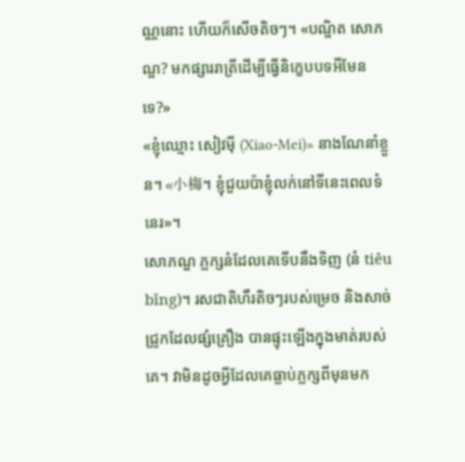ណ្ណនោះ ហើយក៏សើចតិចៗ។ «បណ្ឌិត សោភណ្ឌ? មកផ្សាររាត្រីដើម្បីធ្វើនិក្ខេបបទអីមែនទេ?»
«ខ្ញុំឈ្មោះ សៀវម៉ី (Xiao-Mei)» នាងណែនាំខ្លួន។ «小梅។ ខ្ញុំជួយប៉ាខ្ញុំលក់នៅទីនេះពេលទំនេរ»។
សោភណ្ឌ ភ្លក្សនំដែលគេទើបនឹងទិញ (នំ tiêu bǐng)។ រសជាតិហឹរតិចៗរបស់ម្រេច និងសាច់ជ្រូកដែលផ្សំគ្រឿង បានផ្ទុះឡើងក្នុងមាត់របស់គេ។ វាមិនដូចអ្វីដែលគេធ្លាប់ភ្លក្សពីមុនមក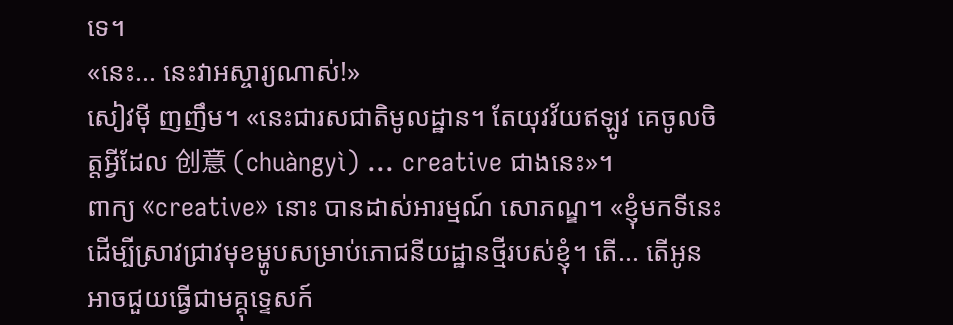ទេ។
«នេះ... នេះវាអស្ចារ្យណាស់!»
សៀវម៉ី ញញឹម។ «នេះជារសជាតិមូលដ្ឋាន។ តែយុវវ័យឥឡូវ គេចូលចិត្តអ្វីដែល 创意 (chuàngyì) ... creative ជាងនេះ»។
ពាក្យ «creative» នោះ បានដាស់អារម្មណ៍ សោភណ្ឌ។ «ខ្ញុំមកទីនេះដើម្បីស្រាវជ្រាវមុខម្ហូបសម្រាប់ភោជនីយដ្ឋានថ្មីរបស់ខ្ញុំ។ តើ... តើអូនអាចជួយធ្វើជាមគ្គុទ្ទេសក៍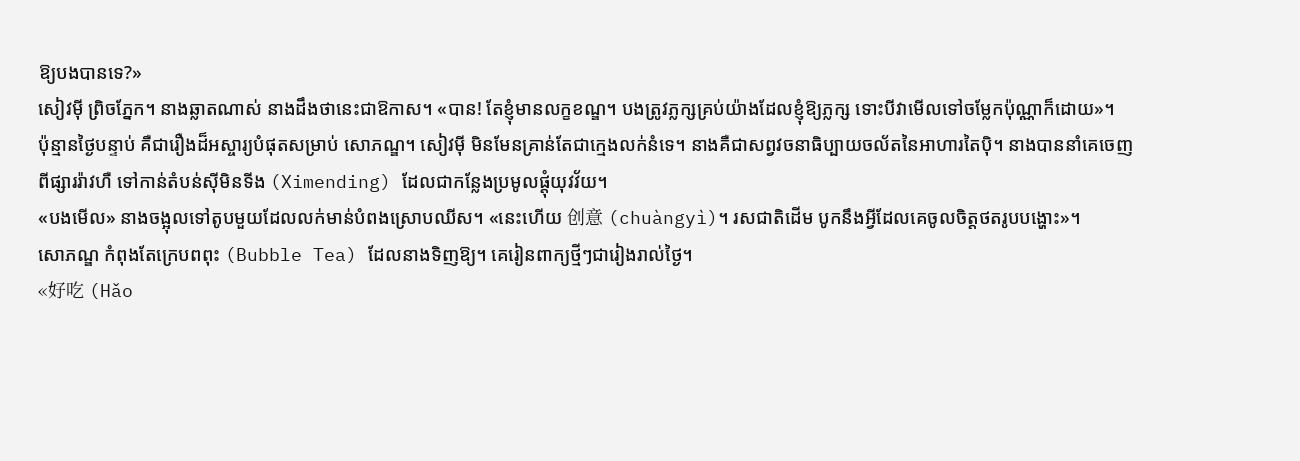ឱ្យបងបានទេ?»
សៀវម៉ី ព្រិចភ្នែក។ នាងឆ្លាតណាស់ នាងដឹងថានេះជាឱកាស។ «បាន! តែខ្ញុំមានលក្ខខណ្ឌ។ បងត្រូវភ្លក្សគ្រប់យ៉ាងដែលខ្ញុំឱ្យភ្លក្ស ទោះបីវាមើលទៅចម្លែកប៉ុណ្ណាក៏ដោយ»។
ប៉ុន្មានថ្ងៃបន្ទាប់ គឺជារឿងដ៏អស្ចារ្យបំផុតសម្រាប់ សោភណ្ឌ។ សៀវម៉ី មិនមែនគ្រាន់តែជាក្មេងលក់នំទេ។ នាងគឺជាសព្វវចនាធិប្បាយចល័តនៃអាហារតៃប៉ិ។ នាងបាននាំគេចេញពីផ្សាររ៉ាវហឺ ទៅកាន់តំបន់ស៊ីមិនទីង (Ximending) ដែលជាកន្លែងប្រមូលផ្តុំយុវវ័យ។
«បងមើល» នាងចង្អុលទៅតូបមួយដែលលក់មាន់បំពងស្រោបឈីស។ «នេះហើយ 创意 (chuàngyì)។ រសជាតិដើម បូកនឹងអ្វីដែលគេចូលចិត្តថតរូបបង្ហោះ»។
សោភណ្ឌ កំពុងតែក្រេបពពុះ (Bubble Tea) ដែលនាងទិញឱ្យ។ គេរៀនពាក្យថ្មីៗជារៀងរាល់ថ្ងៃ។
«好吃 (Hǎo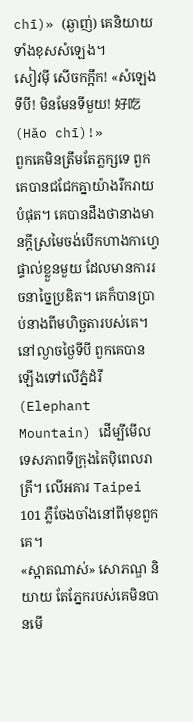chī)» (ឆ្ងាញ់) គេនិយាយទាំងខុសសំឡេង។
សៀវម៉ី សើចកក្អឹក! «សំឡេងទីបី! មិនមែនទីមួយ! 好吃 (Hǎo chī)!»
ពួកគេមិនត្រឹមតែភ្លក្សទេ ពួកគេបានជជែកគ្នាយ៉ាងរីករាយបំផុត។ គេបានដឹងថានាងមានក្តីស្រមៃចង់បើកហាងកាហ្វេផ្ទាល់ខ្លួនមួយ ដែលមានការរចនាច្នៃប្រឌិត។ គេក៏បានប្រាប់នាងពីមហិច្ឆតារបស់គេ។
នៅល្ងាចថ្ងៃទីបី ពួកគេបានឡើងទៅលើភ្នំដំរី (Elephant Mountain) ដើម្បីមើលទេសភាពទីក្រុងតៃប៉ិពេលរាត្រី។ លើអគារ Taipei 101 ភ្លឺចែងចាំងនៅពីមុខពួកគេ។
«ស្អាតណាស់» សោភណ្ឌ និយាយ តែភ្នែករបស់គេមិនបានមើ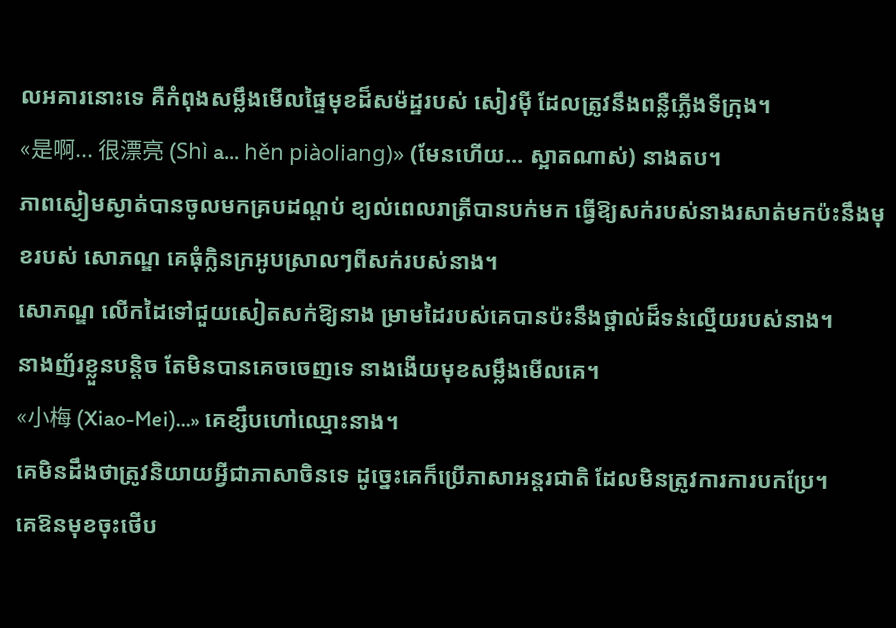លអគារនោះទេ គឺកំពុងសម្លឹងមើលផ្ទៃមុខដ៏សម៉ដ្ឋរបស់ សៀវម៉ី ដែលត្រូវនឹងពន្លឺភ្លើងទីក្រុង។
«是啊... 很漂亮 (Shì a... hěn piàoliang)» (មែនហើយ... ស្អាតណាស់) នាងតប។
ភាពស្ងៀមស្ងាត់បានចូលមកគ្របដណ្តប់ ខ្យល់ពេលរាត្រីបានបក់មក ធ្វើឱ្យសក់របស់នាងរសាត់មកប៉ះនឹងមុខរបស់ សោភណ្ឌ គេធុំក្លិនក្រអូបស្រាលៗពីសក់របស់នាង។
សោភណ្ឌ លើកដៃទៅជួយសៀតសក់ឱ្យនាង ម្រាមដៃរបស់គេបានប៉ះនឹងថ្ពាល់ដ៏ទន់ល្មើយរបស់នាង។
នាងញ័រខ្លួនបន្តិច តែមិនបានគេចចេញទេ នាងងើយមុខសម្លឹងមើលគេ។
«小梅 (Xiao-Mei)...» គេខ្សឹបហៅឈ្មោះនាង។
គេមិនដឹងថាត្រូវនិយាយអ្វីជាភាសាចិនទេ ដូច្នេះគេក៏ប្រើភាសាអន្តរជាតិ ដែលមិនត្រូវការការបកប្រែ។
គេឱនមុខចុះថើប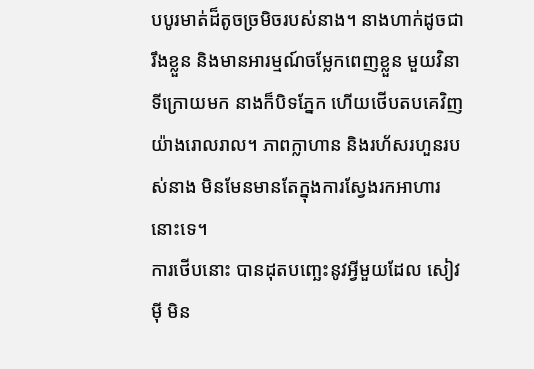បបូរមាត់ដ៏តូចច្រមិចរបស់នាង។ នាងហាក់ដូចជារឹងខ្លួន និងមានអារម្មណ៍ចម្លែកពេញខ្លួន មួយវិនាទីក្រោយមក នាងក៏បិទភ្នែក ហើយថើបតបគេវិញយ៉ាងរោលរាល។ ភាពក្លាហាន និងរហ័សរហួនរបស់នាង មិនមែនមានតែក្នុងការស្វែងរកអាហារនោះទេ។
ការថើបនោះ បានដុតបញ្ឆេះនូវអ្វីមួយដែល សៀវម៉ី មិន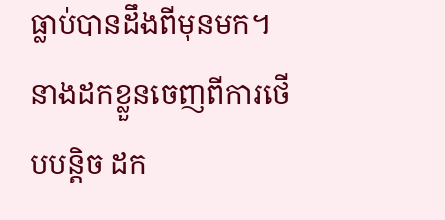ធ្លាប់បានដឹងពីមុនមក។ នាងដកខ្លួនចេញពីការថើបបន្តិច ដក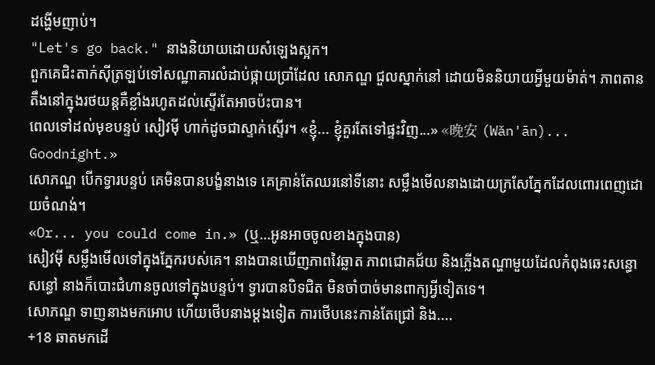ដង្ហើមញាប់។
"Let's go back." នាងនិយាយដោយសំឡេងស្អក។
ពួកគេជិះតាក់ស៊ីត្រឡប់ទៅសណ្ឋាគារលំដាប់ផ្កាយប្រាំដែល សោភណ្ឌ ជួលស្នាក់នៅ ដោយមិននិយាយអ្វីមួយម៉ាត់។ ភាពតានតឹងនៅក្នុងរថយន្តគឺខ្លាំងរហូតដល់ស្ទើរតែអាចប៉ះបាន។
ពេលទៅដល់មុខបន្ទប់ សៀវម៉ី ហាក់ដូចជាស្ទាក់ស្ទើរ។ «ខ្ញុំ... ខ្ញុំគួរតែទៅផ្ទះវិញ...» «晚安 (Wǎn'ān)... Goodnight.»
សោភណ្ឌ បើកទ្វារបន្ទប់ គេមិនបានបង្ខំនាងទេ គេគ្រាន់តែឈរនៅទីនោះ សម្លឹងមើលនាងដោយក្រសែភ្នែកដែលពោរពេញដោយចំណង់។
«Or... you could come in.» (ឬ…អូនអាចចូលខាងក្នុងបាន)
សៀវម៉ី សម្លឹងមើលទៅក្នុងភ្នែករបស់គេ។ នាងបានឃើញភាពវៃឆ្លាត ភាពជោគជ័យ និងភ្លើងតណ្ហាមួយដែលកំពុងឆេះសន្ធោសន្ធៅ នាងក៏បោះជំហានចូលទៅក្នុងបន្ទប់។ ទ្វារបានបិទជិត មិនចាំបាច់មានពាក្យអ្វីទៀតទេ។
សោភណ្ឌ ទាញនាងមកអោប ហើយថើបនាងម្ដងទៀត ការថើបនេះកាន់តែជ្រៅ និង....
+18 ឆាតមកដើ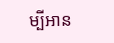ម្បីអាន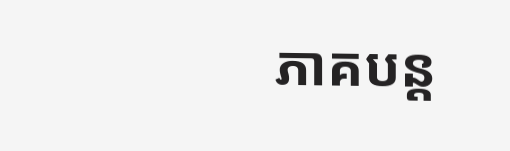ភាគបន្ត